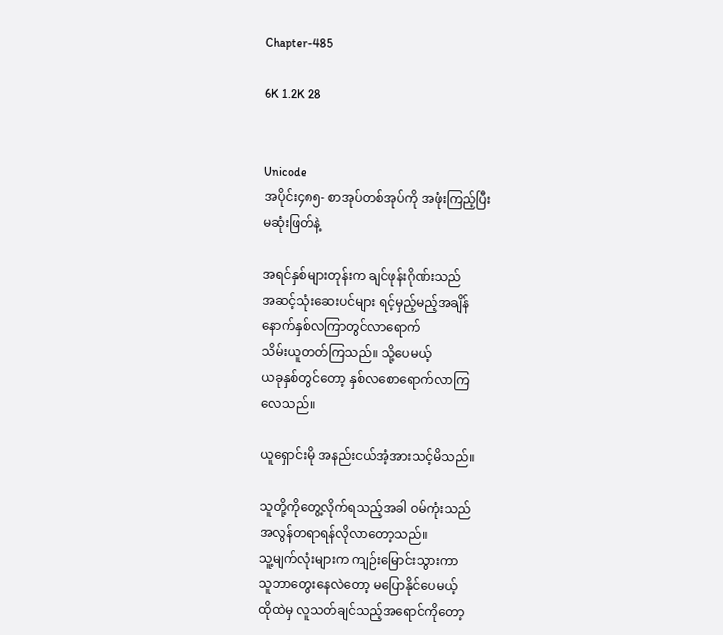Chapter-485

6K 1.2K 28


Unicode
အပိုင်း၄၈၅- စာအုပ်တစ်အုပ်ကို အဖုံးကြည့်ပြီး
မဆုံးဖြတ်နဲ့

အရင်နှစ်များတုန်းက ချင်ဖုန်းဂိုဏ်းသည်
အဆင့်သုံးဆေးပင်များ ရင့်မှည့်မည့်အချိန်
နောက်နှစ်လကြာတွင်လာရောက်
သိမ်းယူတတ်ကြသည်။ သို့ပေမယ့်
ယခုနှစ်တွင်တော့ နှစ်လစောရောက်လာကြ
လေသည်။

ယူရှောင်းမို အနည်းငယ်အံ့အားသင့်မိသည်။

သူတို့ကိုတွေ့လိုက်ရသည့်အခါ ဝမ်ကုံးသည်
အလွန်တရာရန်လိုလာတော့သည်။
သူ့မျက်လုံးများက ကျဉ်းမြောင်းသွားကာ
သူဘာတွေးနေလဲတော့ မပြောနိုင်ပေမယ့်
ထိုထဲမှ လူသတ်ချင်သည့်အရောင်ကိုတော့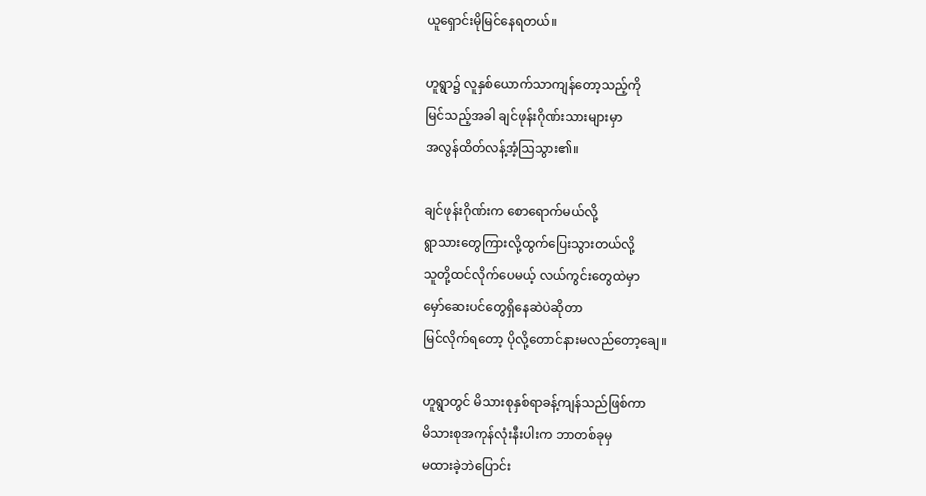ယူရှောင်းမိုမြင်နေရတယ်။

ဟူရွာ၌ လူနှစ်ယောက်သာကျန်တော့သည့်ကို
မြင်သည့်အခါ ချင်ဖုန်းဂိုဏ်းသားများမှာ
အလွန်ထိတ်လန့်အံ့ဩသွား၏။

ချင်ဖုန်းဂိုဏ်းက စောရောက်မယ်လို့
ရွာသားတွေကြားလို့ထွက်ပြေးသွားတယ်လို့
သူတို့ထင်လိုက်ပေမယ့် လယ်ကွင်းတွေထဲမှာ
မှော်ဆေးပင်တွေရှိနေဆဲပဲဆိုတာ
မြင်လိုက်ရတော့ ပိုလို့တောင်နားမလည်တော့ချေ။

ဟူရွာတွင် မိသားစုနှစ်ရာခန့်ကျန်သည်ဖြစ်ကာ
မိသားစုအကုန်လုံးနီးပါးက ဘာတစ်ခုမှ
မထားခဲ့ဘဲပြောင်း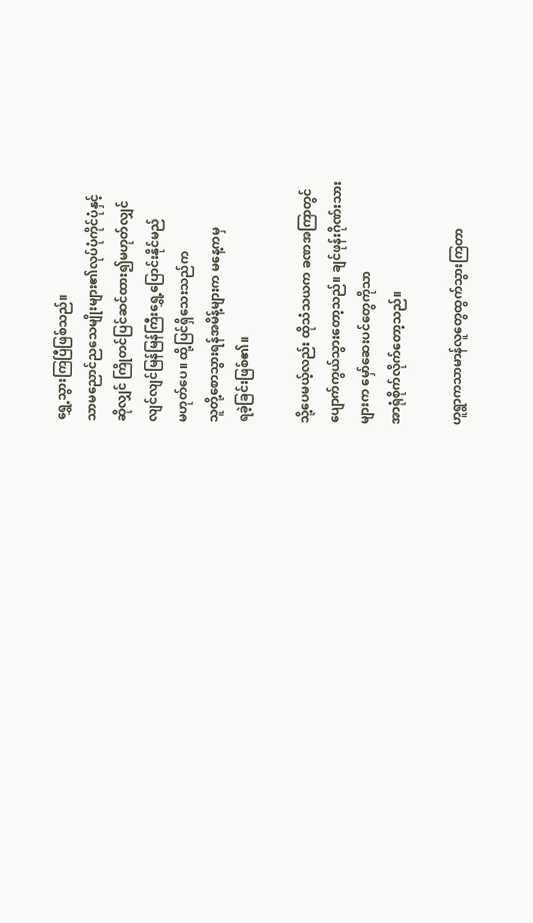ရွှေ့သွားကြပြီဖြစ်သည်။
သာမညောင်ညသေမျိုးများ၏လုပ်ပုံကိုင်ပုံနှင့်
ဆိုလျှင် ကြိုတင်ပြင်ဆင်ထား၍မဟုတ်လျှင်
လျင်လျင်မြန်မြန်ကြီးရွှေ့ပြောင်းနိုင်မည်
မဟုတ်ပေ။ ထို့ပြင်ရှိသေးသည်က
သူတို့စောသွားရန်အမိန့်များက မနေ့ကမှ
ရခဲ့ခြင်းဖြစ်၏။

သို့ပေမယ့်လည်း ထိုသံသယက ခဏအကြာတွင်
ပျောက်ကွယ်သွားတော့သည်။ ချင်ဖုန်းဂိုဏ်းသား
များက မှော်ဆေးပင်တွေကိုသာ
အာရုံစိုက်လိုက်တော့သည်။

ဟူရွာကသာမာန်လူတွေထွက်သွားကြတာ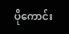ပိုကောင်း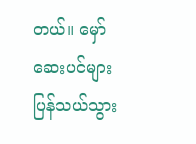တယ်။ မှော်ဆေးပင်များပြန်သယ်သွား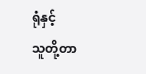ရုံနှင့်
သူတို့တာ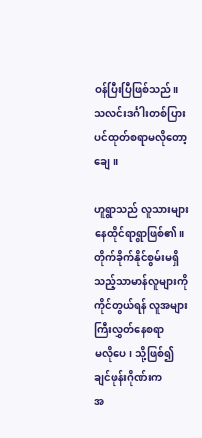ဝန်ပြီးပြီဖြစ်သည်။
သလင်းဒင်္ဂါးတစ်ပြားပင်ထုတ်စရာမလိုတော့ချေ။

ဟူရွာသည် လူသားများနေထိုင်ရာရွာဖြစ်၏။
တိုက်ခိုက်နိုင်စွမ်းမရှိသည့်သာမာန်လူများကို
ကိုင်တွယ်ရန် လူအများကြီးလွှတ်နေစရာ
မလိုပေ၊ သို့ဖြစ်၍ ချင်ဖုန်းဂိုဏ်းက
အ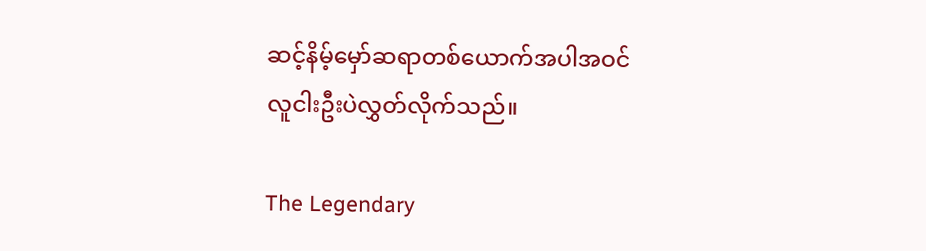ဆင့်နိမ့်မှော်ဆရာတစ်ယောက်အပါအဝင်
လူငါးဦးပဲလွှတ်လိုက်သည်။

The Legendary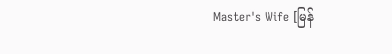Master's Wife [မြန်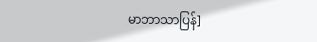မာဘာသာပြန်]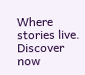Where stories live. Discover now